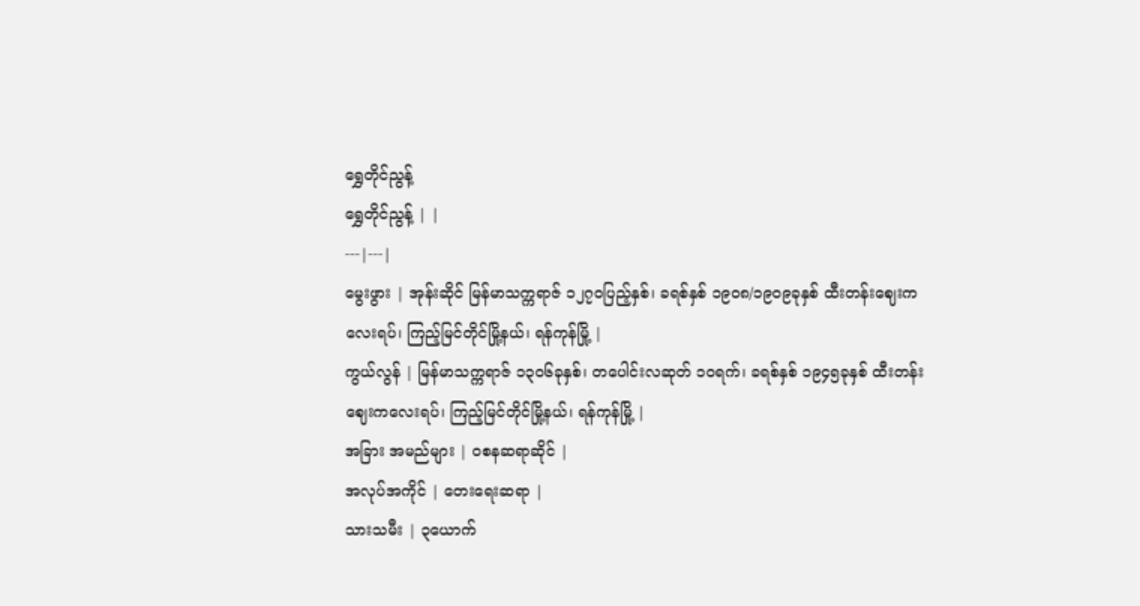ရွှေတိုင်ညွန့်
ရွှေတိုင်ညွန့် | |
---|---|
မွေးဖွား | အုန်းဆိုင် မြန်မာသက္ကရာဇ် ၁၂၇၀ပြည့်နှစ်၊ ခရစ်နှစ် ၁၉၀၈/၁၉၀၉ခုနှစ် ထီးတန်းဈေးကလေးရပ်၊ ကြည့်မြင်တိုင်မြို့နယ်၊ ရန်ကုန်မြို့ |
ကွယ်လွန် | မြန်မာသက္ကရာဇ် ၁၃၀၆ခုနှစ်၊ တပေါင်းလဆုတ် ၁၀ရက်၊ ခရစ်နှစ် ၁၉၄၅ခုနှစ် ထီးတန်းဈေးကလေးရပ်၊ ကြည့်မြင်တိုင်မြို့နယ်၊ ရန်ကုန်မြို့ |
အခြား အမည်များ | ဝစနဆရာဆိုင် |
အလုပ်အကိုင် | တေးရေးဆရာ |
သားသမီး | ၃ယောက်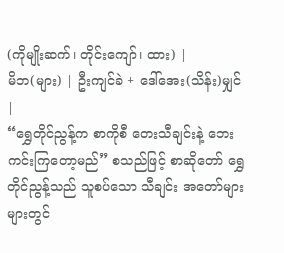(ကိုမျိုးဆက်၊ တိုင်းကျော်၊ ထား) |
မိဘ(များ) | ဦးကျင်ခဲ + ဒေါ်အေး(သိန်း)မျှင် |
“ရွှေတိုင်ညွန့်က စာကိုစီ တေးသီချင်းနဲ့ ဘေးကင်းကြတော့မည်” စသည်ဖြင့် စာဆိုတော် ရွှေတိုင်ညွန့်သည် သူစပ်သော သီချင်း အတော်များများတွင်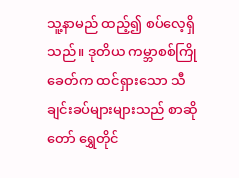သူ့နာမည် ထည့်၍ စပ်လေ့ရှိသည်။ ဒုတိယ ကမ္ဘာစစ်ကြိုခေတ်က ထင်ရှားသော သီချင်းခပ်များများသည် စာဆိုတော် ရွှေတိုင်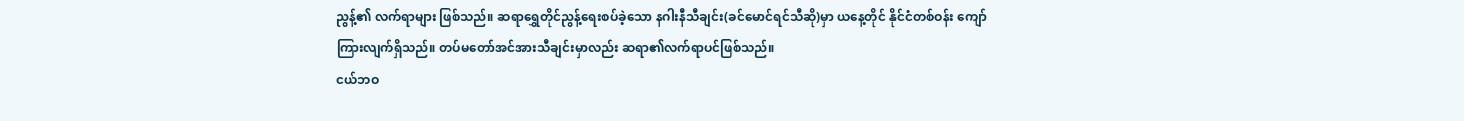ညွန့်၏ လက်ရာများ ဖြစ်သည်။ ဆရာရွှေတိုင်ညွန့်ရေးစပ်ခဲ့သော နဂါးနီသီချင်း(ခင်မောင်ရင်သီဆို)မှာ ယနေ့တိုင် နိုင်ငံတစ်ဝန်း ကျော်ကြားလျက်ရှိသည်။ တပ်မတော်အင်အားသီချင်းမှာလည်း ဆရာ၏လက်ရာပင်ဖြစ်သည်။
ငယ်ဘဝ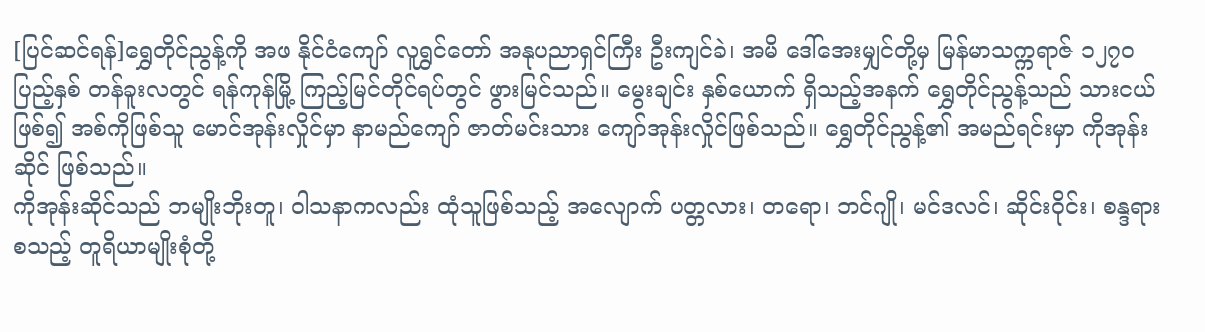[ပြင်ဆင်ရန်]ရွှေတိုင်ညွန့်ကို အဖ နိုင်ငံကျော် လူရွှင်တော် အနုပညာရှင်ကြီး ဦးကျင်ခဲ၊ အမိ ဒေါ်အေးမျှင်တို့မှ မြန်မာသက္ကရာဇ် ၁၂၇ဝ ပြည့်နှစ် တန်ခူးလတွင် ရန်ကုန်မြို့ ကြည့်မြင်တိုင်ရပ်တွင် ဖွားမြင်သည်။ မွေးချင်း နှစ်ယောက် ရှိသည့်အနက် ရွှေတိုင်ညွန့်သည် သားငယ်ဖြစ်၍ အစ်ကိုဖြစ်သူ မောင်အုန်းလှိုင်မှာ နာမည်ကျော် ဇာတ်မင်းသား ကျော်အုန်းလှိုင်ဖြစ်သည်။ ရွှေတိုင်ညွန့်၏ အမည်ရင်းမှာ ကိုအုန်းဆိုင် ဖြစ်သည်။
ကိုအုန်းဆိုင်သည် ဘမျိုးဘိုးတူ၊ ဝါသနာကလည်း ထုံသူဖြစ်သည့် အလျောက် ပတ္တလား၊ တရော၊ ဘင်ဂျို၊ မင်ဒလင်၊ ဆိုင်းဝိုင်း၊ စန္ဒရားစသည့် တူရိယာမျိုးစုံတို့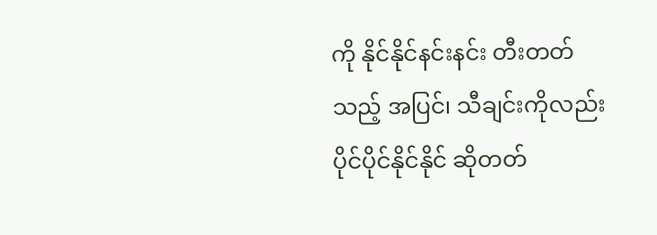ကို နိုင်နိုင်နင်းနင်း တီးတတ်သည့် အပြင်၊ သီချင်းကိုလည်း ပိုင်ပိုင်နိုင်နိုင် ဆိုတတ်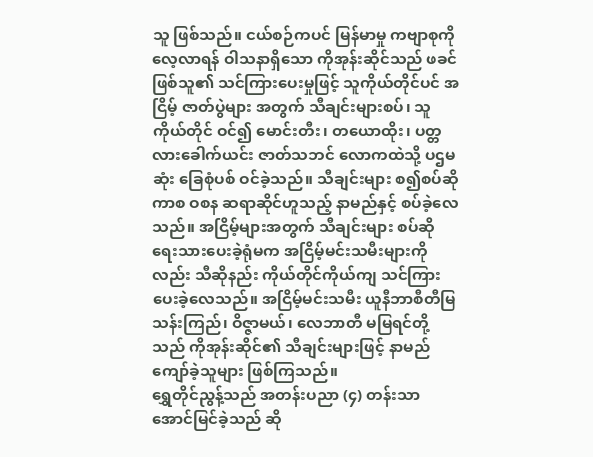သူ ဖြစ်သည်။ ငယ်စဉ်ကပင် မြန်မာမှု ကဗျာစုကို လေ့လာရန် ဝါသနာရှိသော ကိုအုန်းဆိုင်သည် ဖခင်ဖြစ်သူ၏ သင်ကြားပေးမှုဖြင့် သူကိုယ်တိုင်ပင် အငြိမ့် ဇာတ်ပွဲများ အတွက် သီချင်းများစပ်၊ သူကိုယ်တိုင် ဝင်၍ မောင်းတီး၊ တယောထိုး၊ ပတ္တလားခေါက်ယင်း ဇာတ်သဘင် လောကထဲသို့ ပဌမဆုံး ခြေစုံပစ် ဝင်ခဲ့သည်။ သီချင်းများ စ၍စပ်ဆိုကာစ ဝစန ဆရာဆိုင်ဟူသည့် နာမည်နှင့် စပ်ခဲ့လေသည်။ အငြိမ့်များအတွက် သီချင်းများ စပ်ဆို ရေးသားပေးခဲ့ရုံမက အငြိမ့်မင်းသမီးများကိုလည်း သီဆိုနည်း ကိုယ်တိုင်ကိုယ်ကျ သင်ကြားပေးခဲ့လေသည်။ အငြိမ့်မင်းသမီး ယူနီဘာစီတီမြသန်းကြည်၊ ဝိဇ္ဇာမယ်၊ လေဘာတီ မမြရင်တို့သည် ကိုအုန်းဆိုင်၏ သီချင်းများဖြင့် နာမည်ကျော်ခဲ့သူများ ဖြစ်ကြသည်။
ရွှေတိုင်ညွန့်သည် အတန်းပညာ (၄) တန်းသာ အောင်မြင်ခဲ့သည် ဆို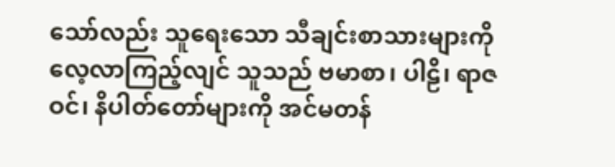သော်လည်း သူရေးသော သီချင်းစာသားများကို လေ့လာကြည့်လျင် သူသည် ဗမာစာ၊ ပါဠိ၊ ရာဇဝင်၊ နိပါတ်တော်များကို အင်မတန်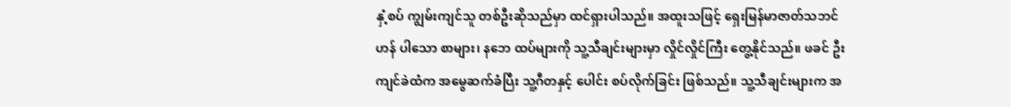နှံ့စပ် ကျွမ်းကျင်သူ တစ်ဦးဆိုသည်မှာ ထင်ရှားပါသည်။ အထူးသဖြင့် ရှေးမြန်မာဇာတ်သဘင်ဟန် ပါသော စာများ၊ နဘေ ထပ်များကို သူ့သီချင်းများမှာ လှိုင်လှိုင်ကြီး တွေ့နိုင်သည်။ ဖခင် ဦးကျင်ခဲထံက အမွေဆက်ခံပြီး သူ့ဂီတနှင့် ပေါင်း စပ်လိုက်ခြင်း ဖြစ်သည်။ သူ့သီချင်းများက အ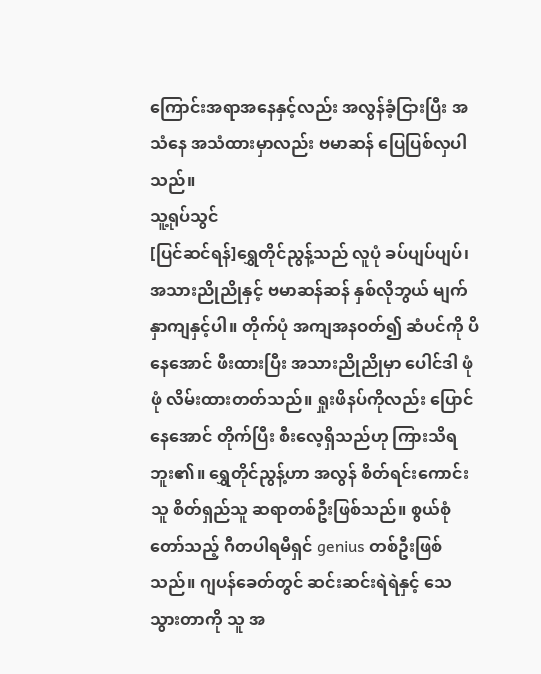ကြောင်းအရာအနေနှင့်လည်း အလွန်ခံ့ငြားပြီး အသံနေ အသံထားမှာလည်း ဗမာဆန် ပြေပြစ်လှပါသည်။
သူ့ရုပ်သွင်
[ပြင်ဆင်ရန်]ရွှေတိုင်ညွန့်သည် လူပုံ ခပ်ပျပ်ပျပ်၊ အသားညိုညိုနှင့် ဗမာဆန်ဆန် နှစ်လိုဘွယ် မျက်နှာကျနှင့်ပါ။ တိုက်ပုံ အကျအနဝတ်၍ ဆံပင်ကို ပိနေအောင် ဖီးထားပြီး အသားညိုညိုမှာ ပေါင်ဒါ ဖုံဖုံ လိမ်းထားတတ်သည်။ ရှုးဖိနပ်ကိုလည်း ပြောင်နေအောင် တိုက်ပြီး စီးလေ့ရှိသည်ဟု ကြားသိရဘူး၏။ ရွှေတိုင်ညွန့်ဟာ အလွန် စိတ်ရင်းကောင်းသူ စိတ်ရှည်သူ ဆရာတစ်ဦးဖြစ်သည်။ စွယ်စုံတော်သည့် ဂီတပါရမီရှင် genius တစ်ဦးဖြစ်သည်။ ဂျပန်ခေတ်တွင် ဆင်းဆင်းရဲရဲနှင့် သေသွားတာကို သူ အ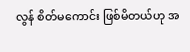လွန် စိတ်မကောင်း ဖြစ်မိတယ်ဟု အ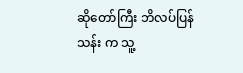ဆိုတော်ကြီး ဘိလပ်ပြန်သန်း က သူ့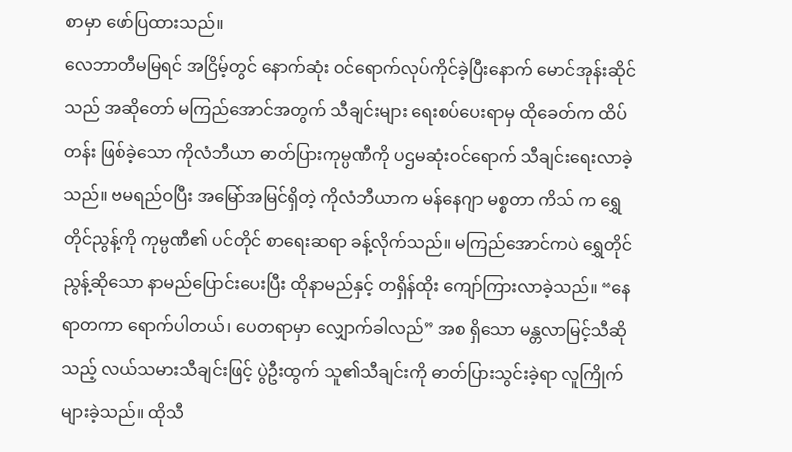စာမှာ ဖော်ပြထားသည်။
လေဘာတီမမြရင် အငြိမ့်တွင် နောက်ဆုံး ဝင်ရောက်လုပ်ကိုင်ခဲ့ပြီးနောက် မောင်အုန်းဆိုင်သည် အဆိုတော် မကြည်အောင်အတွက် သီချင်းများ ရေးစပ်ပေးရာမှ ထိုခေတ်က ထိပ်တန်း ဖြစ်ခဲ့သော ကိုလံဘီယာ ဓာတ်ပြားကုမ္ပဏီကို ပဌမဆုံးဝင်ရောက် သီချင်းရေးလာခဲ့သည်။ ဗမရည်ဝပြီး အမြော်အမြင်ရှိတဲ့ ကိုလံဘီယာက မန်နေဂျာ မစ္စတာ ကိသ် က ရွှေတိုင်ညွန့်ကို ကုမ္ပဏီ၏ ပင်တိုင် စာရေးဆရာ ခန့်လိုက်သည်။ မကြည်အောင်ကပဲ ရွှေတိုင်ညွန့်ဆိုသော နာမည်ပြောင်းပေးပြီး ထိုနာမည်နှင့် တရှိန်ထိုး ကျော်ကြားလာခဲ့သည်။ “နေရာတကာ ရောက်ပါတယ်၊ ပေတရာမှာ လျှောက်ခါလည်” အစ ရှိသော မန္တလာမြင့်သီဆိုသည့် လယ်သမားသီချင်းဖြင့် ပွဲဦးထွက် သူ၏သီချင်းကို ဓာတ်ပြားသွင်းခဲ့ရာ လူကြိုက်များခဲ့သည်။ ထိုသီ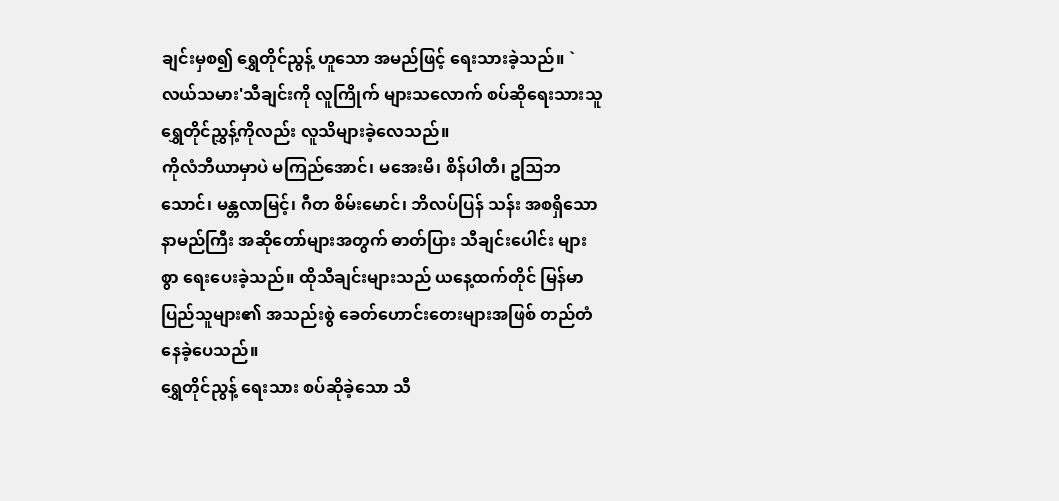ချင်းမှစ၍ ရွှေတိုင်ညွန့် ဟူသော အမည်ဖြင့် ရေးသားခဲ့သည်။ `လယ်သမား'သီချင်းကို လူကြိုက် များသလောက် စပ်ဆိုရေးသားသူ ရွှေတိုင်ညွှန့်ကိုလည်း လူသိများခဲ့လေသည်။
ကိုလံဘီယာမှာပဲ မကြည်အောင်၊ မအေးမိ၊ စိန်ပါတီ၊ ဥဩဘသောင်၊ မန္တလာမြင့်၊ ဂီတ စိမ်းမောင်၊ ဘိလပ်ပြန် သန်း အစရှိသော နာမည်ကြီး အဆိုတော်များအတွက် ဓာတ်ပြား သီချင်းပေါင်း များစွာ ရေးပေးခဲ့သည်။ ထိုသီချင်းများသည် ယနေ့ထက်တိုင် မြန်မာ ပြည်သူများ၏ အသည်းစွဲ ခေတ်ဟောင်းတေးများအဖြစ် တည်တံနေခဲ့ပေသည်။
ရွှေတိုင်ညွန့် ရေးသား စပ်ဆိုခဲ့သော သီ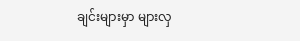ချင်းများမှာ များလှ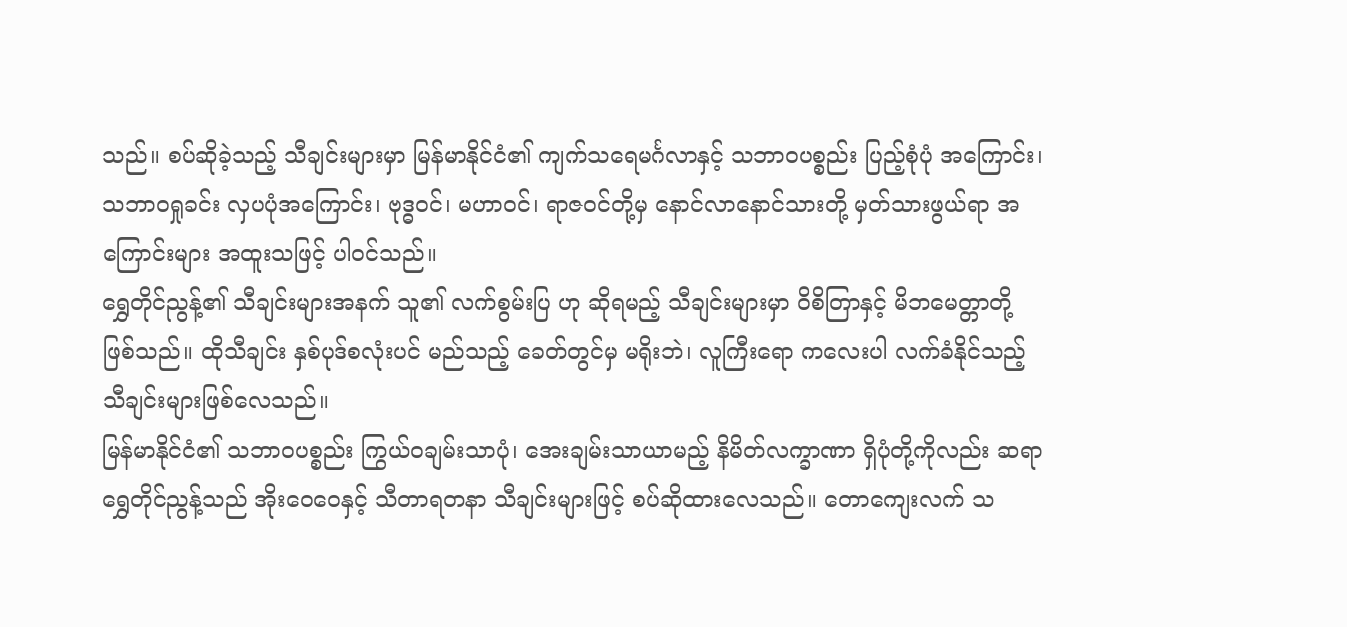သည်။ စပ်ဆိုခဲ့သည့် သီချင်းများမှာ မြန်မာနိုင်ငံ၏ ကျက်သရေမင်္ဂလာနှင့် သဘာဝပစ္စည်း ပြည့်စုံပုံ အကြောင်း၊ သဘာဝရှုခင်း လှပပုံအကြောင်း၊ ဗုဒ္ဓဝင်၊ မဟာဝင်၊ ရာဇဝင်တို့မှ နောင်လာနောင်သားတို့ မှတ်သားဖွယ်ရာ အကြောင်းများ အထူးသဖြင့် ပါဝင်သည်။
ရွှေတိုင်ညွန့်၏ သီချင်းများအနက် သူ၏ လက်စွမ်းပြ ဟု ဆိုရမည့် သီချင်းများမှာ ဝိစိတြာနှင့် မိဘမေတ္တာတို့ ဖြစ်သည်။ ထိုသီချင်း နှစ်ပုဒ်စလုံးပင် မည်သည့် ခေတ်တွင်မှ မရိုးဘဲ၊ လူကြီးရော ကလေးပါ လက်ခံနိုင်သည့် သီချင်းများဖြစ်လေသည်။
မြန်မာနိုင်ငံ၏ သဘာဝပစ္စည်း ကြွယ်ဝချမ်းသာပုံ၊ အေးချမ်းသာယာမည့် နိမိတ်လက္ခာဏာ ရှိပုံတို့ကိုလည်း ဆရာရွှေတိုင်ညွန့်သည် အိုးဝေဝေနှင့် သီတာရတနာ သီချင်းများဖြင့် စပ်ဆိုထားလေသည်။ တောကျေးလက် သ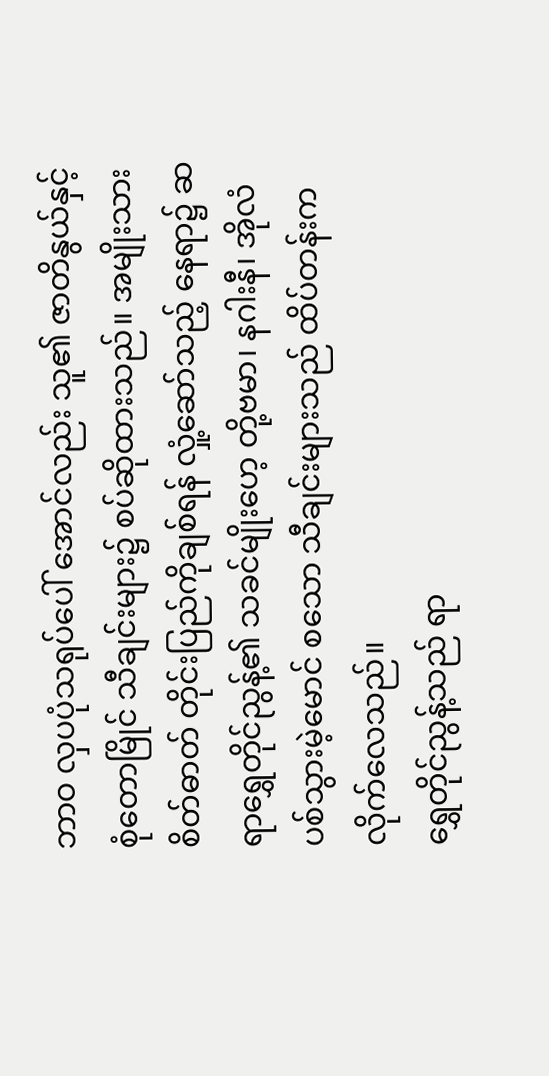ဘာဝ လှပပုံသရုပ်ပေါ် အောင်လည်း သူ၏ ဇာတိနွယ်နှင့် စုံတောမြိုင် သီချင်းများ၌ စပ်ဆိုထားသည်။ အမျိုးသားစိတ်ဓာတ် တိုင်းပြည်ကိုချစ်ရန် လှုံ့ဆော်သည့် နေရာ၌ ဆရာရွှေတိုင်ညွန့်၏ သခင်မျိုးဟေ့ တို့ဗမာ၊ နဂါးနီ၊ အိုလံပစ်သွားမဲ့မောင် စသော သီချင်းများသည် ထိပ်တန်းက လိုက်လေသည်။
ရွှေတိုင်ညွန့်သည် ရာ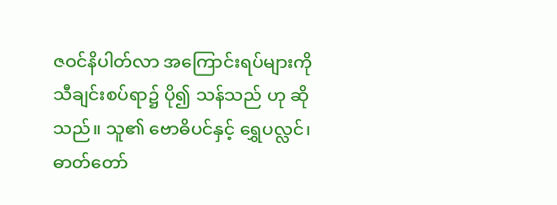ဇဝင်နိပါတ်လာ အကြောင်းရပ်များကို သီချင်းစပ်ရာ၌ ပို၍ သန်သည် ဟု ဆိုသည်။ သူ၏ ဗောဓိပင်နှင့် ရွှေပလ္လင်၊ ဓာတ်တော်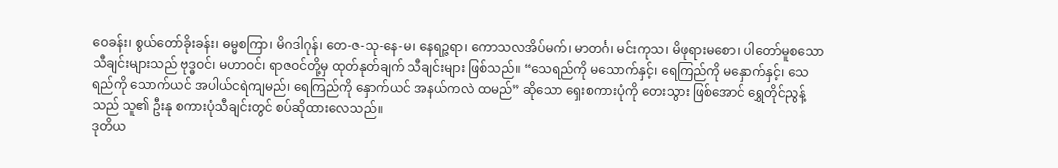ဝေခန်း၊ စွယ်တော်ခိုးခန်း၊ ဓမ္မစကြာ၊ မိဂဒါဂုန်၊ တေ-ဇ-သု-နေ-မ၊ နေရဉ္ဇရာ၊ ကောသလအိပ်မက်၊ မာတင်္ဂ၊ မင်းကုသ၊ မိဖုရားမစော၊ ပါတော်မူစသော သီချင်းများသည် ဗုဒ္ဓဝင်၊ မဟာဝင်၊ ရာဇဝင်တို့မှ ထုတ်နုတ်ချက် သီချင်းများ ဖြစ်သည်။ “သေရည်ကို မသောက်နှင့်၊ ရေကြည်ကို မနှောက်နှင့်၊ သေရည်ကို သောက်ယင် အပါယ်ငရဲကျမည်၊ ရေကြည်ကို နှောက်ယင် အနယ်ကလဲ ထမည်” ဆိုသော ရှေးစကားပုံကို တေးသွား ဖြစ်အောင် ရွှေတိုင်ညွန့်သည် သူ၏ ဦးနု စကားပုံသီချင်းတွင် စပ်ဆိုထားလေသည်။
ဒုတိယ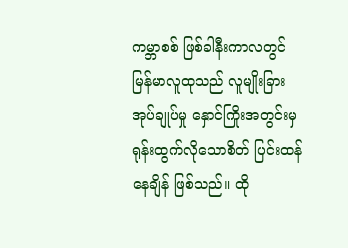ကမ္ဘာစစ် ဖြစ်ခါနီးကာလတွင် မြန်မာလူထုသည် လူမျိုးခြား အုပ်ချုပ်မှု နှောင်ကြိုးအတွင်းမှ ရုန်းထွက်လိုသောစိတ် ပြင်းထန်နေချိန် ဖြစ်သည်။ ထို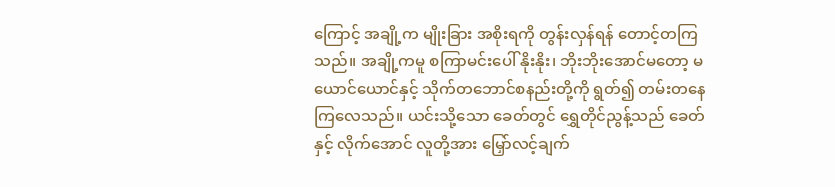ကြောင့် အချို့က မျိုးခြား အစိုးရကို တွန်းလှန်ရန် တောင့်တကြသည်။ အချို့ကမူ စကြာမင်းပေါ် နိုးနိုး၊ ဘိုးဘိုးအောင်မတော့ မယောင်ယောင်နှင့် သိုက်တဘောင်စနည်းတို့ကို ရွတ်၍ တမ်းတနေကြလေသည်။ ယင်းသို့သော ခေတ်တွင် ရွှေတိုင်ညွန့်သည် ခေတ်နှင့် လိုက်အောင် လူတို့အား မြှော်လင့်ချက်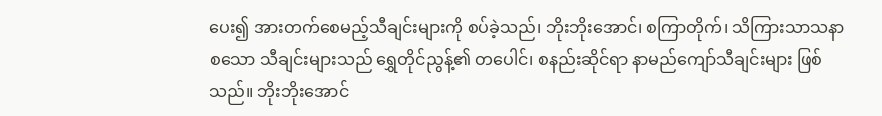ပေး၍ အားတက်စေမည့်သီချင်းများကို စပ်ခဲ့သည်၊ ဘိုးဘိုးအောင်၊ စကြာတိုက်၊ သိကြားသာသနာ စသော သီချင်းများသည် ရွှေတိုင်ညွန့်၏ တပေါင်၊ စနည်းဆိုင်ရာ နာမည်ကျော်သီချင်းများ ဖြစ်သည်။ ဘိုးဘိုးအောင်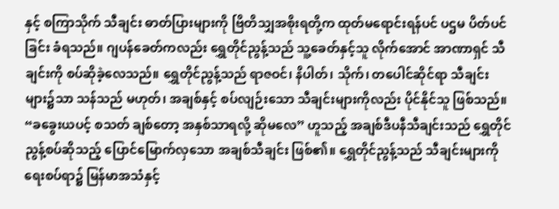နှင့် စကြာသိုက် သီချင်း ဓာတ်ပြားများကို ဗြိတိသျှအစိုးရတို့က ထုတ်မရောင်းရန်ပင် ပဌမ ပိတ်ပင်ခြင်း ခံရသည်။ ဂျပန်ခေတ်ကလည်း ရွှေတိုင်ညွန့်သည် သူ့ခေတ်နှင့်သူ လိုက်အောင် အာဏာရှင် သီချင်းကို စပ်ဆိုခဲ့လေသည်။ ရွှေတိုင်ညွန့်သည် ရာဇဝင်၊ နိပါတ်၊ သိုက်၊ တပေါင်ဆိုင်ရာ သီချင်းများ၌သာ သန်သည် မဟုတ်၊ အချစ်နှင့် စပ်လျဉ်းသော သီချင်းများကိုလည်း ပိုင်နိုင်သူ ဖြစ်သည်။ “ခခွေးယပင့် စသတ် ချစ်တော့ အနှစ်သာရလို့ ဆိုမလေ” ဟူသည့် အချစ်ဒီပနီသီချင်းသည် ရွှေတိုင်ညွန့်စပ်ဆိုသည့် ပြောင်မြောက်လှသော အချစ်သီချင်း ဖြစ်၏။ ရွှေတိုင်ညွန့်သည် သီချင်းများကို ရေးစပ်ရာ၌ မြန်မာအသံနှင့်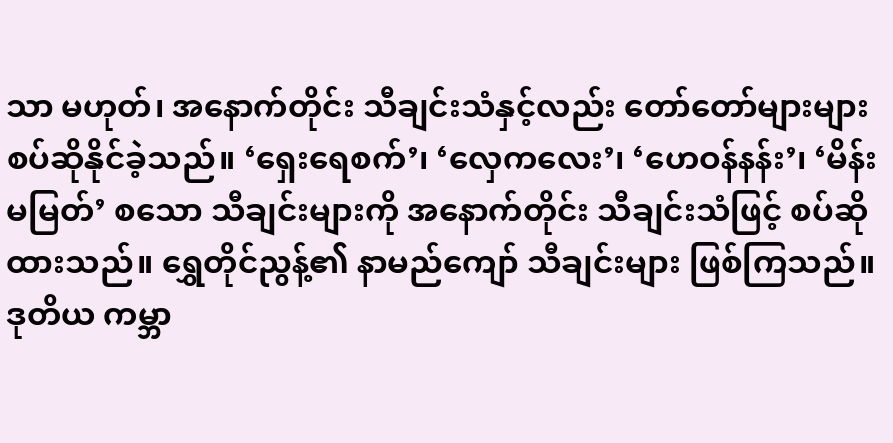သာ မဟုတ်၊ အနောက်တိုင်း သီချင်းသံနှင့်လည်း တော်တော်များများ စပ်ဆိုနိုင်ခဲ့သည်။ ‘ရှေးရေစက်’၊ ‘လှေကလေး’၊ ‘ဟေဝန်နန်း’၊ ‘မိန်းမမြတ်’ စသော သီချင်းများကို အနောက်တိုင်း သီချင်းသံဖြင့် စပ်ဆိုထားသည်။ ရွှေတိုင်ညွန့်၏ နာမည်ကျော် သီချင်းများ ဖြစ်ကြသည်။
ဒုတိယ ကမ္ဘာ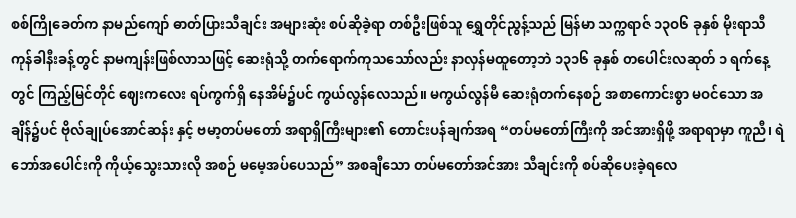စစ်ကြိုခေတ်က နာမည်ကျော် ဓာတ်ပြားသီချင်း အများဆုံး စပ်ဆိုခဲ့ရာ တစ်ဦးဖြစ်သူ ရွှေတိုင်ညွန့်သည် မြန်မာ သက္ကရာဇ် ၁၃ဝ၆ ခုနှစ် မိုးရာသီ ကုန်ခါနီးခန့်တွင် နာမကျန်းဖြစ်လာသဖြင့် ဆေးရုံသို့ တက်ရောက်ကုသသော်လည်း နာလှန်မထူတော့ဘဲ ၁၃၁၆ ခုနှစ် တပေါင်းလဆုတ် ၁ ရက်နေ့တွင် ကြည့်မြင်တိုင် ဈေးကလေး ရပ်ကွက်ရှိ နေအိမ်၌ပင် ကွယ်လွန်လေသည်။ မကွယ်လွန်မီ ဆေးရုံတက်နေစဉ် အစာကောင်းစွာ မဝင်သော အချိန်၌ပင် ဗိုလ်ချုပ်အောင်ဆန်း နှင့် ဗမာ့တပ်မတော် အရာရှိကြီးများ၏ တောင်းပန်ချက်အရ “တပ်မတော်ကြီးကို အင်အားရှိဖို့ အရာရာမှာ ကူညီ၊ ရဲဘော်အပေါင်းကို ကိုယ့်သွေးသားလို အစဉ် မမေ့အပ်ပေသည်” အစချီသော တပ်မတော်အင်အား သီချင်းကို စပ်ဆိုပေးခဲ့ရလေ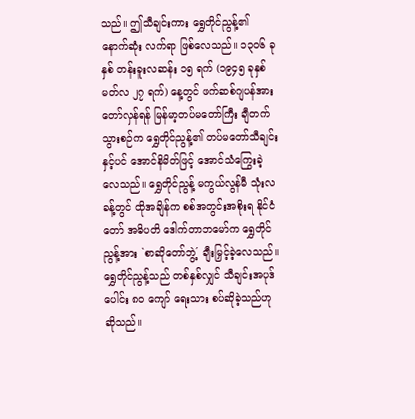သည်။ ဤသီချင်းကား ရွှေတိုင်ညွန့်၏ နောက်ဆုံး လက်ရာ ဖြစ်လေသည်။ ၁၃ဝ၆ ခုနှစ် တန်းခူးလဆန်း ၁၅ ရက် (၁၉၄၅ ခုနှစ် မတ်လ ၂၇ ရက်) နေ့တွင် ဖက်ဆစ်ဂျပန်အား တော်လှန်ရန် မြန်မာ့တပ်မတော်ကြီး ချီတက်သွားစဉ်က ရွှေတိုင်ညွန့်၏ တပ်မတော်သီချင်းနှင့်ပင် အောင်နိမိတ်ဖြင့် အောင်သံကြွေးခဲ့လေသည်။ ရွှေတိုင်ညွန့် မကွယ်လွန်မီ သုံးလခန့်တွင် ထိုအချိန်က စစ်အတွင်းအစိုးရ နိုင်ငံတော် အဓိပတိ ဒေါက်တာဘမော်က ရွှေတိုင်ညွန့်အား `စာဆိုတော်ဘွဲ့´ ချီးမြှင့်ခဲ့လေသည်။
ရွှေတိုင်ညွန့်သည် တစ်နှစ်လျှင် သီချင်းအပုဒ်ပေါင်း ၈ဝ ကျော် ရေးသား စပ်ဆိုခဲ့သည်ဟု ဆိုသည်။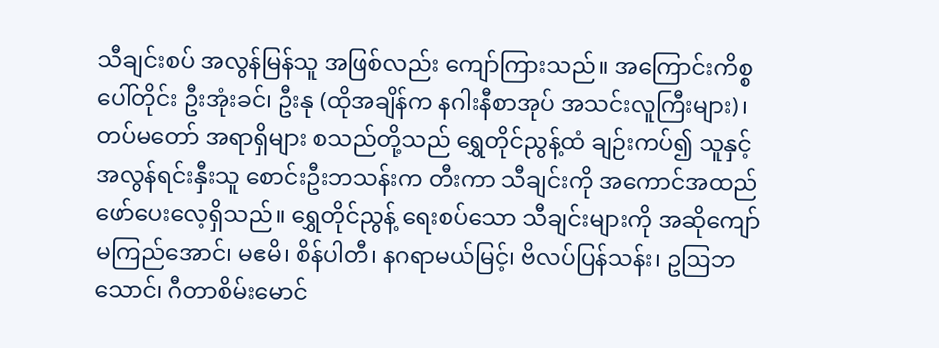သီချင်းစပ် အလွန်မြန်သူ အဖြစ်လည်း ကျော်ကြားသည်။ အကြောင်းကိစ္စပေါ်တိုင်း ဦးအုံးခင်၊ ဦးနု (ထိုအချိန်က နဂါးနီစာအုပ် အသင်းလူကြီးများ)၊ တပ်မတော် အရာရှိများ စသည်တို့သည် ရွှေတိုင်ညွန့်ထံ ချဉ်းကပ်၍ သူနှင့် အလွန်ရင်းနှီးသူ စောင်းဦးဘသန်းက တီးကာ သီချင်းကို အကောင်အထည် ဖော်ပေးလေ့ရှိသည်။ ရွှေတိုင်ညွန့် ရေးစပ်သော သီချင်းများကို အဆိုကျော် မကြည်အောင်၊ မဧမိ၊ စိန်ပါတီ၊ နဂရာမယ်မြင့်၊ ဗိလပ်ပြန်သန်း၊ ဥဩဘသောင်၊ ဂီတာစိမ်းမောင်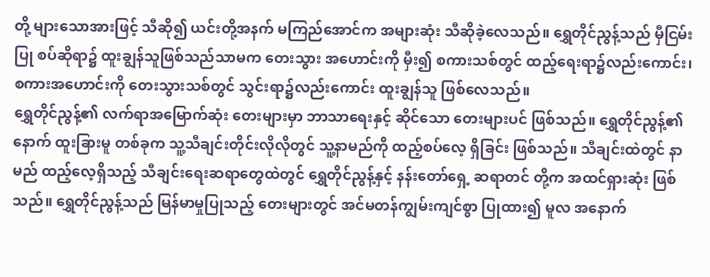တို့ များသောအားဖြင့် သီဆို၍ ယင်းတို့အနက် မကြည်အောင်က အများဆုံး သီဆိုခဲ့လေသည်။ ရွှေတိုင်ညွန့်သည် မှီငြမ်းပြု စပ်ဆိုရာ၌ ထူးချွန်သူဖြစ်သည်သာမက တေးသွား အဟောင်းကို မှီး၍ စကားသစ်တွင် ထည့်ရေးရာ၌လည်းကောင်း၊ စကားအဟောင်းကို တေးသွားသစ်တွင် သွင်းရာ၌လည်းကောင်း ထူးချွန်သူ ဖြစ်လေသည်။
ရွှေတိုင်ညွန့်၏ လက်ရာအမြောက်ဆုံး တေးများမှာ ဘာသာရေးနှင့် ဆိုင်သော တေးများပင် ဖြစ်သည်။ ရွှေတိုင်ညွန့်၏ နောက် ထူးခြားမူ တစ်ခုက သူ့သီချင်းတိုင်းလိုလိုတွင် သူ့နာမည်ကို ထည့်စပ်လေ့ ရှိခြင်း ဖြစ်သည်။ သီချင်းထဲတွင် နာမည် ထည့်လေ့ရှိသည့် သီချင်းရေးဆရာတွေထဲတွင် ရွှေတိုင်ညွန့်နှင့် နန်းတော်ရှေ့ ဆရာတင် တို့က အထင်ရှားဆုံး ဖြစ်သည်။ ရွှေတိုင်ညွန့်သည် မြန်မာမှုပြုသည့် တေးများတွင် အင်မတန်ကျွမ်းကျင်စွာ ပြုထား၍ မူလ အနောက်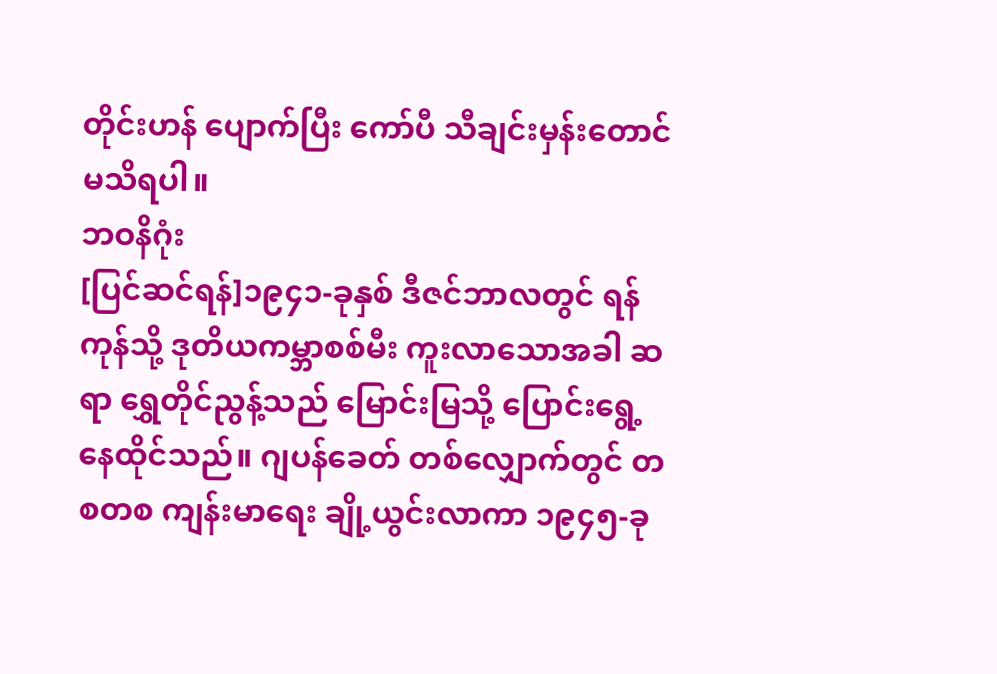တိုင်းဟန် ပျောက်ပြီး ကော်ပီ သီချင်းမှန်းတောင် မသိရပါ။
ဘဝနိဂုံး
[ပြင်ဆင်ရန်]၁၉၄၁-ခုနှစ် ဒီဇင်ဘာလတွင် ရန်ကုန်သို့ ဒုတိယကမ္ဘာစစ်မီး ကူးလာသောအခါ ဆရာ ရွှေတိုင်ညွန့်သည် မြောင်းမြသို့ ပြောင်းရွေ့နေထိုင်သည်။ ဂျပန်ခေတ် တစ်လျှောက်တွင် တစတစ ကျန်းမာရေး ချို့ယွင်းလာကာ ၁၉၄၅-ခု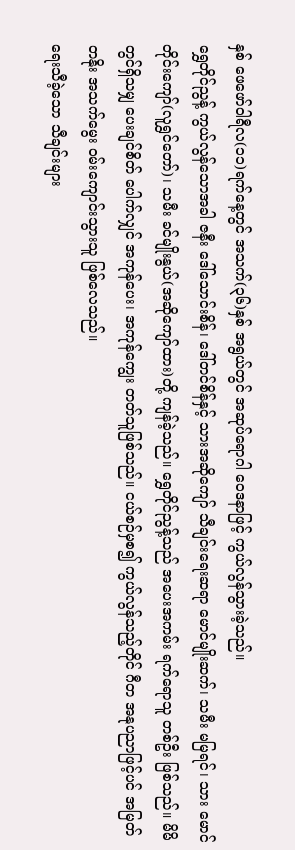နှစ် ဖေဖော်ဝါရီလ(၁၁)ရက်နေ့တွင် အသက်(၃၆)နှစ် အရွယ်တွင် အဆုပ်ရောဂါ ဝေဒနာဖြင့် ကွယ်လွန်သွားခဲ့သည်။
ရွှေတိုင်ညွန့် ကွယ်လွန်သောအခါ ဇနီး ဒေါ်သောင်းစိန်၊ ဒေါ်တင်စိန်နှင့် သားအဆိုကျော် သီချင်းရေးဆရာ မောင်မျိုးဆက်၊ သမီး မမြရင်၊ သား မောင်တိုင်းကျော်(လူရွှင်တော်)၊ သမီး ခင်မျိုးနွယ်(အဆိုကျော်ထား)တို့ ကျန်ခဲ့သည်။ ရွှေတိုင်ညွန့်သည် အပေးအကမ်း ရက်ရောသူ တစ်ဦး ဖြစ်သည်။ မိမိတွင်ရှိသမျှ ပေးချင်စိတ် ပေါက်လျှင် အကုန်ပေး၊ အကုန်ကျွေး တတ်သူဖြစ်သည်။ ငယ်စဉ်မှစ၍ ကွယ်လွန်သည့်တိုင် ဂီတ အနုပညာဖြင့်ပင် အမြတ်တနိုး အသက်မွေး ဝမ်းကျောင်းသွားသူ ဖြစ်လေသည်။
ရေးသီခဲ့သော သီချင်းများ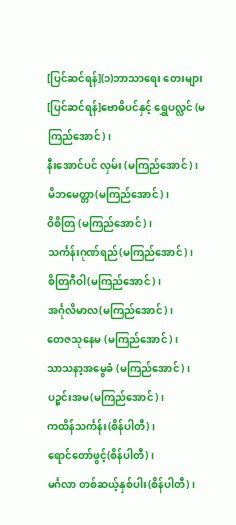[ပြင်ဆင်ရန်](၁)ဘာသာရေး တေးများ
[ပြင်ဆင်ရန်]ဗောဓိပင်နှင့် ရွှေပလ္လင် (မကြည်အောင်)၊
နီးအောင်ပင် လှမ်း (မကြည်အောင်)၊
မိဘမေတ္တာ(မကြည်အောင်)၊
ဝိစိတြ (မကြည်အောင်)၊
သင်္ကန်းဂုဏ်ရည်(မကြည်အောင်)၊
စိတြဂီဝါ(မကြည်အောင်)၊
အင်္ဂုလိမာလ(မကြည်အောင်)၊
တေဇသုနေမ (မကြည်အောင်)၊
သာသနာ့အမွေခံ (မကြည်အောင်)၊
ပဉ္စင်းအမ(မကြည်အောင်)၊
ကထိန်သင်္ကန်း(စိန်ပါတီ)၊
ရောင်တော်ဖွင့်(စိန်ပါတီ)၊
မင်္ဂလာ တစ်ဆယ့်နှစ်ပါး(စိန်ပါတီ)၊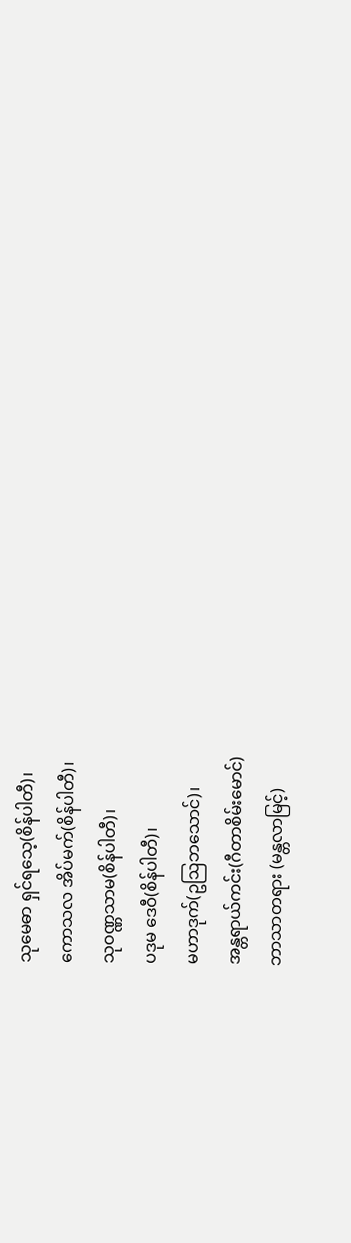သုမေဓာ ရှင်ရသေ့(စိန်ပါတီ)၊
ကောသလ အိပ်မက်(စိန်ပါတီ)၊
သုဝဏ္ဏသာမ(စိန်ပါတီ)၊
ပဒုမ ဒေဝီ(စိန်ပါတီ)၊
မဟာဒုက်(ဥဩဘသောင်)၊
အန္တရာယ်ကင်း(ဂီတာစိမ်းမောင်)
ဘာသာတရား (မန္တလာမြင့်)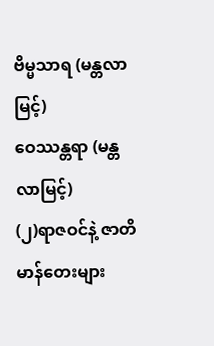ဗိမ္မသာရ (မန္တလာမြင့်)
ဝေဿန္တရာ (မန္တလာမြင့်)
(၂)ရာဇဝင်နဲ့ ဇာတိမာန်တေးများ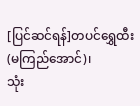[ပြင်ဆင်ရန်]တပင်ရွှေထီး(မကြည်အောင်)၊
သုံး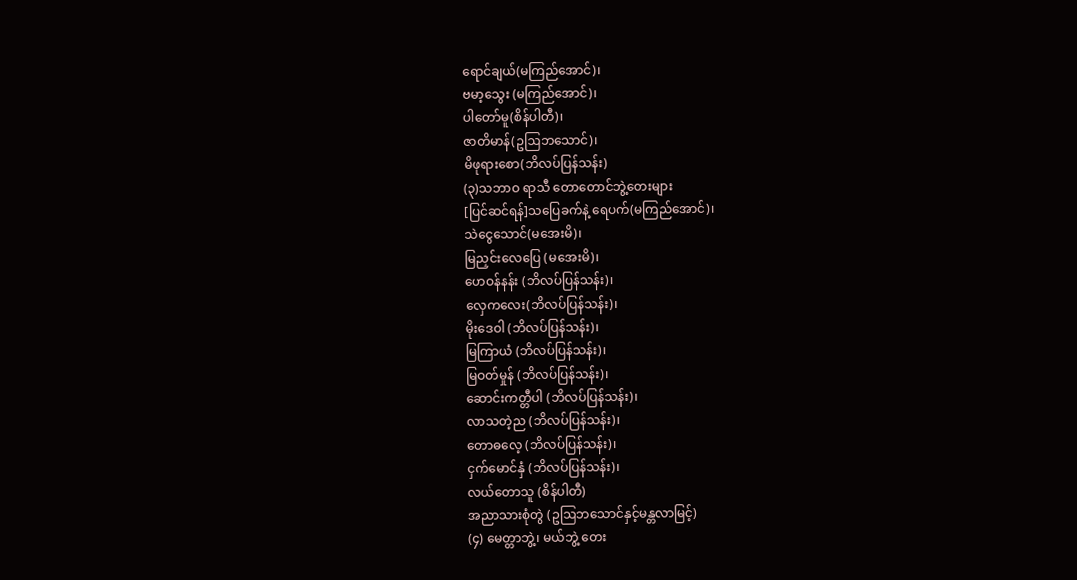ရောင်ချယ်(မကြည်အောင်)၊
ဗမာ့သွေး (မကြည်အောင်)၊
ပါတော်မူ(စိန်ပါတီ)၊
ဇာတိမာန်(ဥဩဘသောင်)၊
မိဖုရားစော(ဘိလပ်ပြန်သန်း)
(၃)သဘာဝ ရာသီ တောတောင်ဘွဲ့တေးများ
[ပြင်ဆင်ရန်]သပြေခက်နဲ့ ရေပက်(မကြည်အောင်)၊
သဲငွေသောင်(မအေးမိ)၊
မြညှင်းလေပြေ (မအေးမိ)၊
ဟေဝန်နန်း (ဘိလပ်ပြန်သန်း)၊
လှေကလေး(ဘိလပ်ပြန်သန်း)၊
မိုးဒေဝါ (ဘိလပ်ပြန်သန်း)၊
မြကြာယံ (ဘိလပ်ပြန်သန်း)၊
မြဝတ်မှုန် (ဘိလပ်ပြန်သန်း)၊
ဆောင်းကတ္တီပါ (ဘိလပ်ပြန်သန်း)၊
လာသတဲ့ည (ဘိလပ်ပြန်သန်း)၊
တောဓလေ့ (ဘိလပ်ပြန်သန်း)၊
ငှက်မောင်နှံ (ဘိလပ်ပြန်သန်း)၊
လယ်တောသူ (စိန်ပါတီ)
အညာသားစုံတွဲ (ဥဩဘသောင်နှင့်မန္တလာမြင့်)
(၄) မေတ္တာဘွဲ့၊ မယ်ဘွဲ့ တေး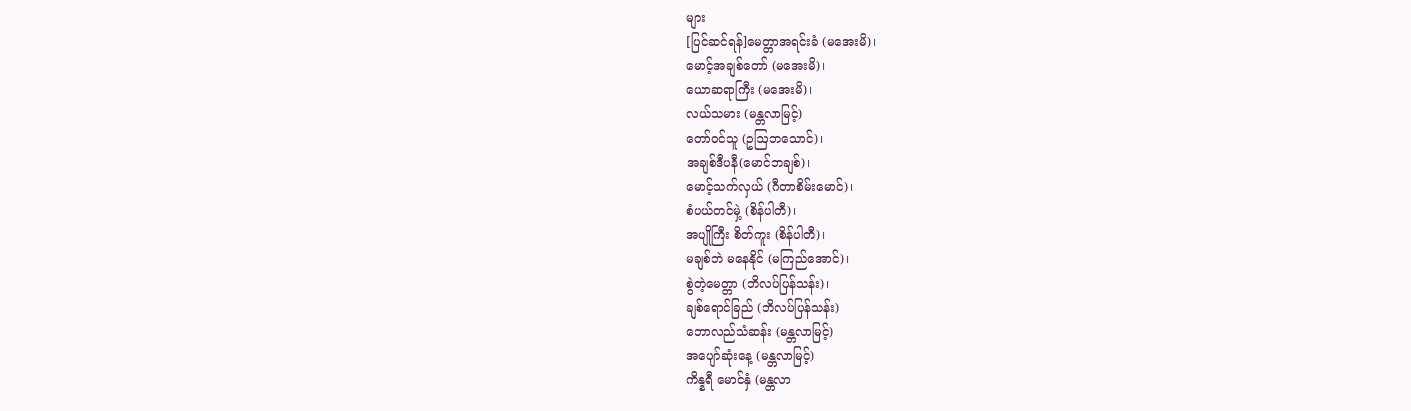များ
[ပြင်ဆင်ရန်]မေတ္တာအရင်းခံ (မအေးမိ)၊
မောင့်အချစ်တော် (မအေးမိ)၊
ယောဆရာကြီး (မအေးမိ)၊
လယ်သမား (မန္တလာမြင့်)
တော်ဝင်သူ (ဥဩဘသောင်)၊
အချစ်ဒီပနီ(မောင်ဘချစ်)၊
မောင့်သက်လှယ် (ဂီတာစိမ်းမောင်)၊
စံပယ်တင်မှဲ့ (စိန်ပါတီ)၊
အပျိုကြီး စိတ်ကူး (စိန်ပါတီ)၊
မချစ်ဘဲ မနေနိုင် (မကြည်အောင်)၊
စွဲတဲ့မေတ္တာ (ဘိလပ်ပြန်သန်း)၊
ချစ်ရောင်ခြည် (ဘိလပ်ပြန်သန်း)
ဘောလည်သံဆန်း (မန္တလာမြင့်)
အပျော်ဆုံးနေ့ (မန္တလာမြင့်)
ကိန္နရီ မောင်နှံ (မန္တလာ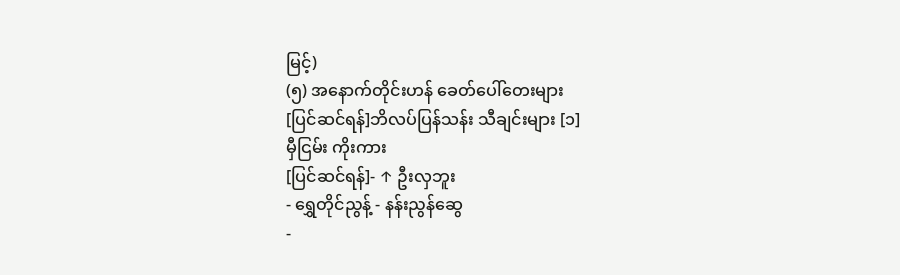မြင့်)
(၅) အနောက်တိုင်းဟန် ခေတ်ပေါ်တေးများ
[ပြင်ဆင်ရန်]ဘိလပ်ပြန်သန်း သီချင်းများ [၁]
မှီငြမ်း ကိုးကား
[ပြင်ဆင်ရန်]- ↑ ဦးလှဘူး
- ရွှေတိုင်ညွန့် - နန်းညွန်ဆွေ
-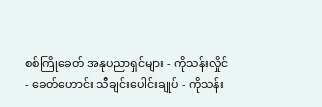စစ်ကြိုခေတ် အနုပညာရှင်များ - ကိုသန်းလှိုင်
- ခေတ်ဟောင်း သီချင်းပေါင်းချုပ် - ကိုသန်း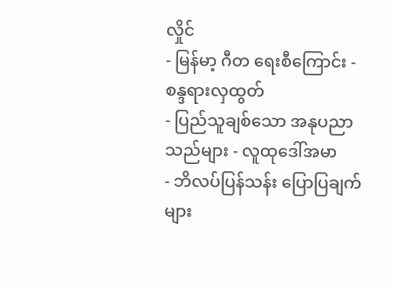လှိုင်
- မြန်မာ့ ဂီတ ရေးစီကြောင်း - စန္ဒရားလှထွတ်
- ပြည်သူချစ်သော အနုပညာသည်များ - လူထုဒေါ်အမာ
- ဘိလပ်ပြန်သန်း ပြောပြချက်များ